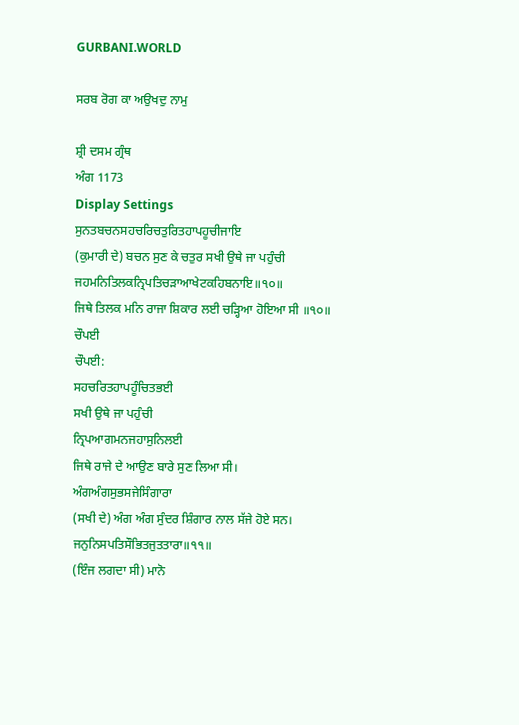GURBANI.WORLD

ਸਰਬ ਰੋਗ ਕਾ ਅਉਖਦੁ ਨਾਮੁ

ਸ਼੍ਰੀ ਦਸਮ ਗ੍ਰੰਥ
ਅੰਗ 1173
Display Settings
ਸੁਨਤਬਚਨਸਹਚਰਿਚਤੁਰਿਤਹਾਪਹੂਚੀਜਾਇ
(ਕੁਮਾਰੀ ਦੇ) ਬਚਨ ਸੁਣ ਕੇ ਚਤੁਰ ਸਖੀ ਉਥੇ ਜਾ ਪਹੁੰਚੀ
ਜਹਮਨਿਤਿਲਕਨ੍ਰਿਪਤਿਚੜਾਆਖੇਟਕਹਿਬਨਾਇ॥੧੦॥
ਜਿਥੇ ਤਿਲਕ ਮਨਿ ਰਾਜਾ ਸ਼ਿਕਾਰ ਲਈ ਚੜ੍ਹਿਆ ਹੋਇਆ ਸੀ ॥੧੦॥
ਚੌਪਈ
ਚੌਪਈ:
ਸਹਚਰਿਤਹਾਪਹੂੰਚਿਤਭਈ
ਸਖੀ ਉਥੇ ਜਾ ਪਹੁੰਚੀ
ਨ੍ਰਿਪਆਗਮਨਜਹਾਸੁਨਿਲਈ
ਜਿਥੇ ਰਾਜੇ ਦੇ ਆਉਣ ਬਾਰੇ ਸੁਣ ਲਿਆ ਸੀ।
ਅੰਗਅੰਗਸੁਭਸਜੇਸਿੰਗਾਰਾ
(ਸਖੀ ਦੇ) ਅੰਗ ਅੰਗ ਸੁੰਦਰ ਸ਼ਿੰਗਾਰ ਨਾਲ ਸੱਜੇ ਹੋਏ ਸਨ।
ਜਨੁਨਿਸਪਤਿਸੌਭਿਤਜੁਤਤਾਰਾ॥੧੧॥
(ਇੰਜ ਲਗਦਾ ਸੀ) ਮਾਨੋ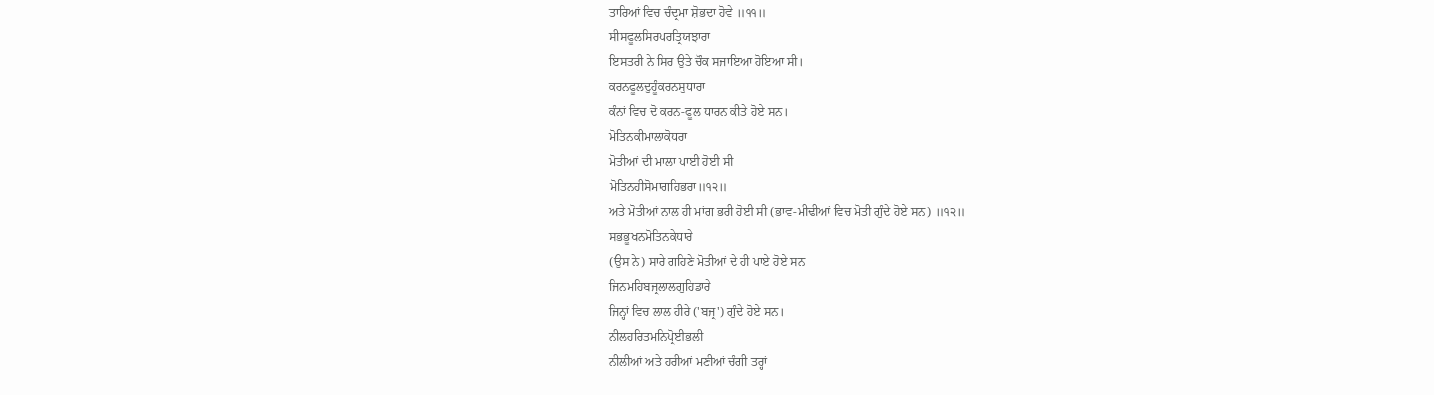ਤਾਰਿਆਂ ਵਿਚ ਚੰਦ੍ਰਮਾ ਸ਼ੋਭਦਾ ਹੋਵੇ ॥੧੧॥
ਸੀਸਫੂਲਸਿਰਪਰਤ੍ਰਿਯਝਾਰਾ
ਇਸਤਰੀ ਨੇ ਸਿਰ ਉਤੇ ਚੌਕ ਸਜਾਇਆ ਹੋਇਆ ਸੀ।
ਕਰਨਫੂਲਦੁਹੂੰਕਰਨਸੁਧਾਰਾ
ਕੰਨਾਂ ਵਿਚ ਦੋ ਕਰਨ-ਫੂਲ ਧਾਰਨ ਕੀਤੇ ਹੋਏ ਸਨ।
ਮੋਤਿਨਕੀਮਾਲਾਕੋਧਰਾ
ਮੋਤੀਆਂ ਦੀ ਮਾਲਾ ਪਾਈ ਹੋਈ ਸੀ
ਮੋਤਿਨਹੀਸੋਮਾਗਹਿਭਰਾ॥੧੨॥
ਅਤੇ ਮੋਤੀਆਂ ਨਾਲ ਹੀ ਮਾਂਗ ਭਰੀ ਹੋਈ ਸੀ (ਭਾਵ-ਮੀਢੀਆਂ ਵਿਚ ਮੋਤੀ ਗੁੰਦੇ ਹੋਏ ਸਨ) ॥੧੨॥
ਸਭਭੂਖਨਮੋਤਿਨਕੇਧਾਰੇ
(ਉਸ ਨੇ) ਸਾਰੇ ਗਹਿਣੇ ਮੋਤੀਆਂ ਦੇ ਹੀ ਪਾਏ ਹੋਏ ਸਨ
ਜਿਨਮਹਿਬਜ੍ਰਲਾਲਗੁਹਿਡਾਰੇ
ਜਿਨ੍ਹਾਂ ਵਿਚ ਲਾਲ ਹੀਰੇ ('ਬਜ੍ਰ') ਗੁੰਦੇ ਹੋਏ ਸਨ।
ਨੀਲਹਰਿਤਮਨਿਪ੍ਰੋਈਭਲੀ
ਨੀਲੀਆਂ ਅਤੇ ਹਰੀਆਂ ਮਣੀਆਂ ਚੰਗੀ ਤਰ੍ਹਾਂ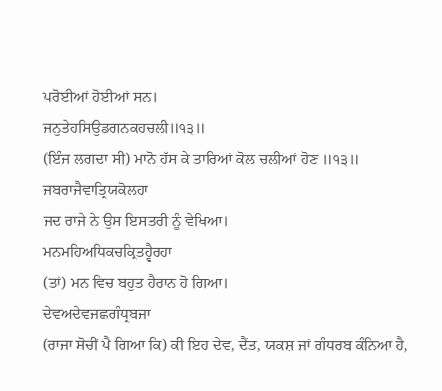ਪਰੋਈਆਂ ਹੋਈਆਂ ਸਨ।
ਜਨੁਤੇਹਸਿਉਡਗਨਕਹਚਲੀ॥੧੩॥
(ਇੰਜ ਲਗਦਾ ਸੀ) ਮਾਨੋ ਹੱਸ ਕੇ ਤਾਰਿਆਂ ਕੋਲ ਚਲੀਆਂ ਹੋਣ ॥੧੩॥
ਜਬਰਾਜੈਵਾਤ੍ਰਿਯਕੋਲਹਾ
ਜਦ ਰਾਜੇ ਨੇ ਉਸ ਇਸਤਰੀ ਨੂੰ ਵੇਖਿਆ।
ਮਨਮਹਿਅਧਿਕਚਕ੍ਰਿਤਹ੍ਵੈਰਹਾ
(ਤਾਂ) ਮਨ ਵਿਚ ਬਹੁਤ ਹੈਰਾਨ ਹੋ ਗਿਆ।
ਦੇਵਅਦੇਵਜਛਗੰਧ੍ਰਬਜਾ
(ਰਾਜਾ ਸੋਚੀਂ ਪੈ ਗਿਆ ਕਿ) ਕੀ ਇਹ ਦੇਵ, ਦੈਂਤ, ਯਕਸ਼ ਜਾਂ ਗੰਧਰਬ ਕੰਨਿਆ ਹੈ,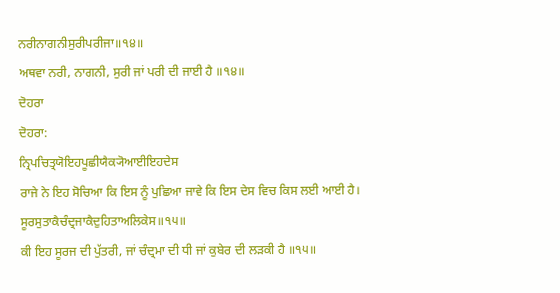ਨਰੀਨਾਗਨੀਸੁਰੀਪਰੀਜਾ॥੧੪॥
ਅਥਵਾ ਨਰੀ, ਨਾਗਨੀ, ਸੁਰੀ ਜਾਂ ਪਰੀ ਦੀ ਜਾਈ ਹੈ ॥੧੪॥
ਦੋਹਰਾ
ਦੋਹਰਾ:
ਨ੍ਰਿਪਚਿਤ੍ਰਯੋਇਹਪੂਛੀਯੈਕ੍ਯੋਆਈਇਹਦੇਸ
ਰਾਜੇ ਨੇ ਇਹ ਸੋਚਿਆ ਕਿ ਇਸ ਨੂੰ ਪੁਛਿਆ ਜਾਵੇ ਕਿ ਇਸ ਦੇਸ ਵਿਚ ਕਿਸ ਲਈ ਆਈ ਹੈ।
ਸੂਰਸੁਤਾਕੈਚੰਦ੍ਰਜਾਕੈਦੁਹਿਤਾਅਲਿਕੇਸ॥੧੫॥
ਕੀ ਇਹ ਸੂਰਜ ਦੀ ਪੁੱਤਰੀ, ਜਾਂ ਚੰਦ੍ਰਮਾ ਦੀ ਧੀ ਜਾਂ ਕੁਬੇਰ ਦੀ ਲੜਕੀ ਹੈ ॥੧੫॥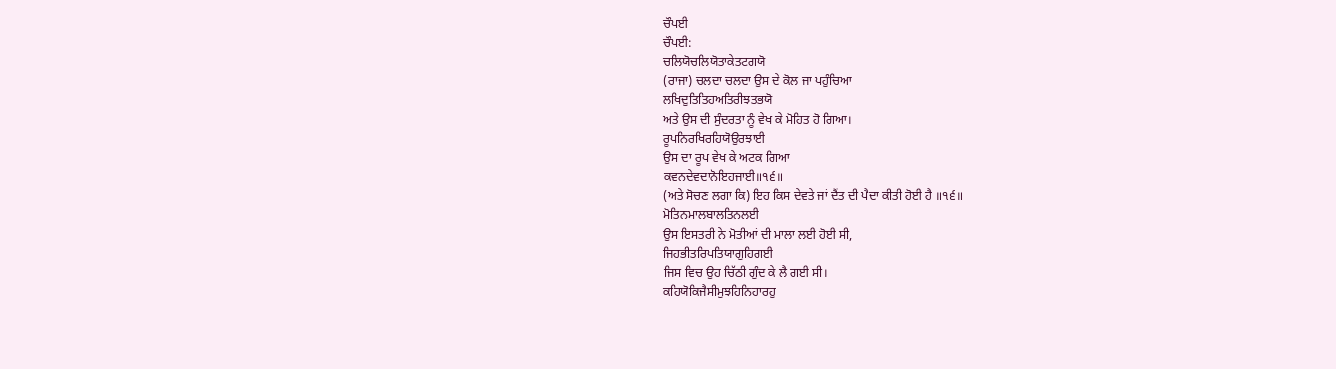ਚੌਪਈ
ਚੌਪਈ:
ਚਲਿਯੋਚਲਿਯੋਤਾਕੇਤਟਗਯੋ
(ਰਾਜਾ) ਚਲਦਾ ਚਲਦਾ ਉਸ ਦੇ ਕੋਲ ਜਾ ਪਹੁੰਚਿਆ
ਲਖਿਦੁਤਿਤਿਹਅਤਿਰੀਝਤਭਯੋ
ਅਤੇ ਉਸ ਦੀ ਸੁੰਦਰਤਾ ਨੂੰ ਵੇਖ ਕੇ ਮੋਹਿਤ ਹੋ ਗਿਆ।
ਰੂਪਨਿਰਖਿਰਹਿਯੋਉਰਝਾਈ
ਉਸ ਦਾ ਰੂਪ ਵੇਖ ਕੇ ਅਟਕ ਗਿਆ
ਕਵਨਦੇਵਦਾਨੋਇਹਜਾਈ॥੧੬॥
(ਅਤੇ ਸੋਚਣ ਲਗਾ ਕਿ) ਇਹ ਕਿਸ ਦੇਵਤੇ ਜਾਂ ਦੈਂਤ ਦੀ ਪੈਦਾ ਕੀਤੀ ਹੋਈ ਹੈ ॥੧੬॥
ਮੋਤਿਨਮਾਲਬਾਲਤਿਨਲਈ
ਉਸ ਇਸਤਰੀ ਨੇ ਮੋਤੀਆਂ ਦੀ ਮਾਲਾ ਲਈ ਹੋਈ ਸੀ,
ਜਿਹਭੀਤਰਿਪਤਿਯਾਗੁਹਿਗਈ
ਜਿਸ ਵਿਚ ਉਹ ਚਿੱਠੀ ਗੁੰਦ ਕੇ ਲੈ ਗਈ ਸੀ।
ਕਹਿਯੋਕਿਜੈਸੀਮੁਝਹਿਨਿਹਾਰਹੁ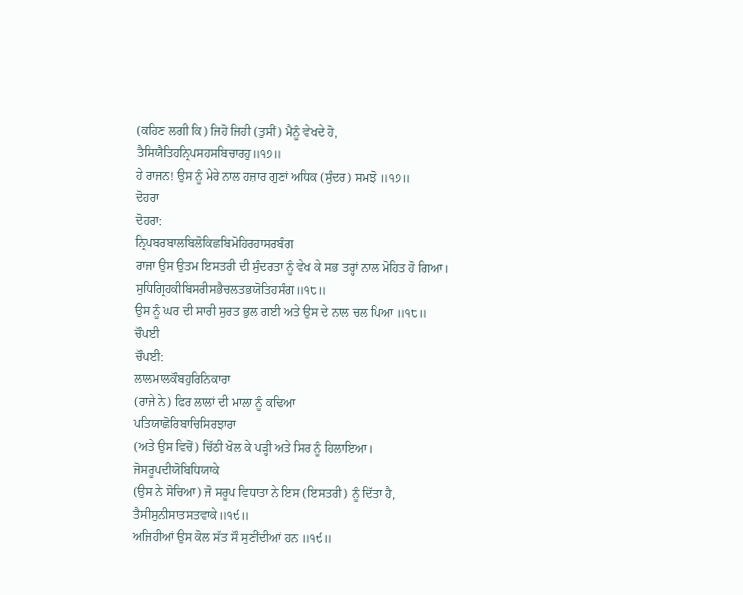(ਕਹਿਣ ਲਗੀ ਕਿ) ਜਿਹੋ ਜਿਹੀ (ਤੁਸੀਂ) ਮੈਨੂੰ ਵੇਖਦੇ ਹੋ,
ਤੈਸਿਯੈਤਿਹਨ੍ਰਿਪਸਹਸਬਿਚਾਰਹੁ॥੧੭॥
ਹੇ ਰਾਜਨ! ਉਸ ਨੂੰ ਮੇਰੇ ਨਾਲ ਹਜ਼ਾਰ ਗੁਣਾਂ ਅਧਿਕ (ਸੁੰਦਰ) ਸਮਝੋ ॥੧੭॥
ਦੋਹਰਾ
ਦੋਹਰਾ:
ਨ੍ਰਿਪਬਰਬਾਲਬਿਲੋਕਿਛਬਿਮੋਹਿਰਹਾਸਰਬੰਗ
ਰਾਜਾ ਉਸ ਉਤਮ ਇਸਤਰੀ ਦੀ ਸੁੰਦਰਤਾ ਨੂੰ ਵੇਖ ਕੇ ਸਭ ਤਰ੍ਹਾਂ ਨਾਲ ਮੋਹਿਤ ਹੋ ਗਿਆ।
ਸੁਧਿਗ੍ਰਿਹਕੀਬਿਸਰੀਸਭੈਚਲਤਭਯੋਤਿਹਸੰਗ॥੧੮॥
ਉਸ ਨੂੰ ਘਰ ਦੀ ਸਾਰੀ ਸੁਰਤ ਭੁਲ ਗਈ ਅਤੇ ਉਸ ਦੇ ਨਾਲ ਚਲ ਪਿਆ ॥੧੮॥
ਚੌਪਈ
ਚੌਪਈ:
ਲਾਲਮਾਲਕੌਬਹੁਰਿਨਿਕਾਰਾ
(ਰਾਜੇ ਨੇ) ਫਿਰ ਲਾਲਾਂ ਦੀ ਮਾਲਾ ਨੂੰ ਕਢਿਆ
ਪਤਿਯਾਛੋਰਿਬਾਚਿਸਿਰਝਾਰਾ
(ਅਤੇ ਉਸ ਵਿਚੋਂ) ਚਿੱਠੀ ਖੋਲ ਕੇ ਪੜ੍ਹੀ ਅਤੇ ਸਿਰ ਨੂੰ ਹਿਲਾਇਆ।
ਜੋਸਰੂਪਦੀਯੋਬਿਧਿਯਾਕੇ
(ਉਸ ਨੇ ਸੋਚਿਆ) ਜੋ ਸਰੂਪ ਵਿਧਾਤਾ ਨੇ ਇਸ (ਇਸਤਰੀ) ਨੂੰ ਦਿੱਤਾ ਹੈ,
ਤੈਸੀਸੁਨੀਸਾਤਸਤਵਾਕੇ॥੧੯॥
ਅਜਿਹੀਆਂ ਉਸ ਕੋਲ ਸੱਤ ਸੌ ਸੁਣੀਂਦੀਆਂ ਹਨ ॥੧੯॥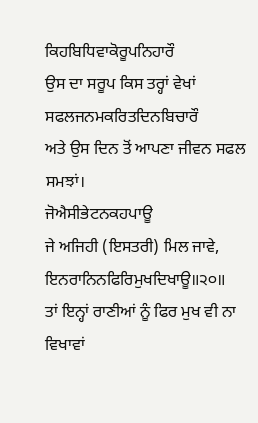ਕਿਹਬਿਧਿਵਾਕੋਰੂਪਨਿਹਾਰੌ
ਉਸ ਦਾ ਸਰੂਪ ਕਿਸ ਤਰ੍ਹਾਂ ਵੇਖਾਂ
ਸਫਲਜਨਮਕਰਿਤਦਿਨਬਿਚਾਰੌ
ਅਤੇ ਉਸ ਦਿਨ ਤੋਂ ਆਪਣਾ ਜੀਵਨ ਸਫਲ ਸਮਝਾਂ।
ਜੋਐਸੀਭੇਟਨਕਹਪਾਊ
ਜੇ ਅਜਿਹੀ (ਇਸਤਰੀ) ਮਿਲ ਜਾਵੇ,
ਇਨਰਾਨਿਨਫਿਰਿਮੁਖਦਿਖਾਊ॥੨੦॥
ਤਾਂ ਇਨ੍ਹਾਂ ਰਾਣੀਆਂ ਨੂੰ ਫਿਰ ਮੁਖ ਵੀ ਨਾ ਵਿਖਾਵਾਂ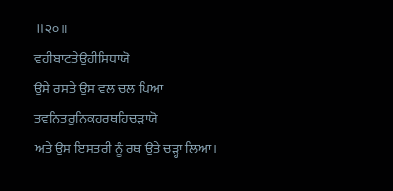॥੨੦॥
ਵਹੀਬਾਟਤੇਉਹੀਸਿਧਾਯੋ
ਉਸੇ ਰਸਤੇ ਉਸ ਵਲ ਚਲ ਪਿਆ
ਤਵਨਿਤਰੁਨਿਕਹਰਥਹਿਚੜਾਯੋ
ਅਤੇ ਉਸ ਇਸਤਰੀ ਨੂੰ ਰਥ ਉਤੇ ਚੜ੍ਹਾ ਲਿਆ।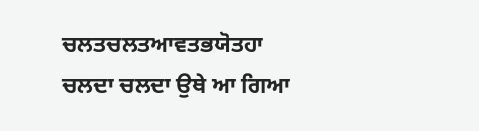ਚਲਤਚਲਤਆਵਤਭਯੋਤਹਾ
ਚਲਦਾ ਚਲਦਾ ਉਥੇ ਆ ਗਿਆ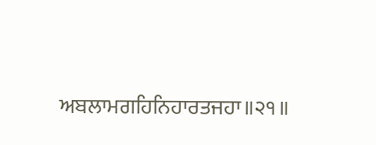ਅਬਲਾਮਗਹਿਨਿਹਾਰਤਜਹਾ॥੨੧॥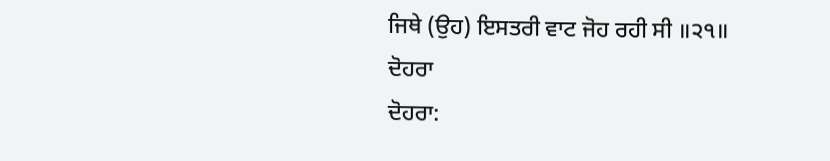ਜਿਥੇ (ਉਹ) ਇਸਤਰੀ ਵਾਟ ਜੋਹ ਰਹੀ ਸੀ ॥੨੧॥
ਦੋਹਰਾ
ਦੋਹਰਾ: